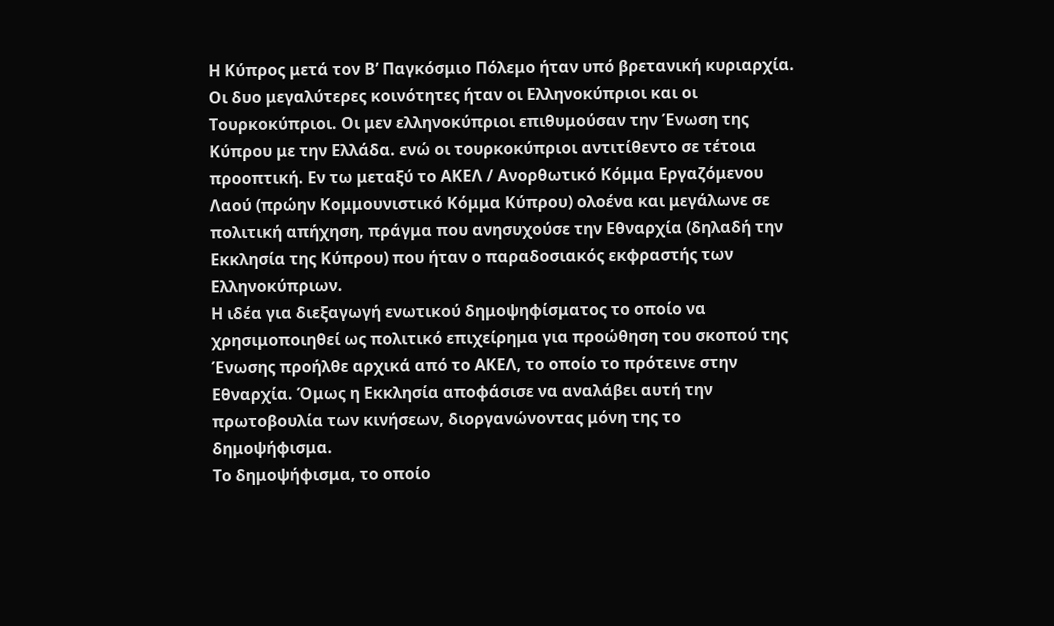Η Κύπρος μετά τον Β’ Παγκόσμιο Πόλεμο ήταν υπό βρετανική κυριαρχία. Οι δυο μεγαλύτερες κοινότητες ήταν οι Ελληνοκύπριοι και οι Τουρκοκύπριοι. Οι μεν ελληνοκύπριοι επιθυμούσαν την Ένωση της Κύπρου με την Ελλάδα. ενώ οι τουρκοκύπριοι αντιτίθεντο σε τέτοια προοπτική. Εν τω μεταξύ το ΑΚΕΛ / Ανορθωτικό Κόμμα Εργαζόμενου Λαού (πρώην Κομμουνιστικό Κόμμα Κύπρου) ολοένα και μεγάλωνε σε πολιτική απήχηση, πράγμα που ανησυχούσε την Εθναρχία (δηλαδή την Εκκλησία της Κύπρου) που ήταν ο παραδοσιακός εκφραστής των Ελληνοκύπριων.
Η ιδέα για διεξαγωγή ενωτικού δημοψηφίσματος το οποίο να χρησιμοποιηθεί ως πολιτικό επιχείρημα για προώθηση του σκοπού της Ένωσης προήλθε αρχικά από το ΑΚΕΛ, το οποίο το πρότεινε στην Εθναρχία. Όμως η Εκκλησία αποφάσισε να αναλάβει αυτή την πρωτοβουλία των κινήσεων, διοργανώνοντας μόνη της το δημοψήφισμα.
Το δημοψήφισμα, το οποίο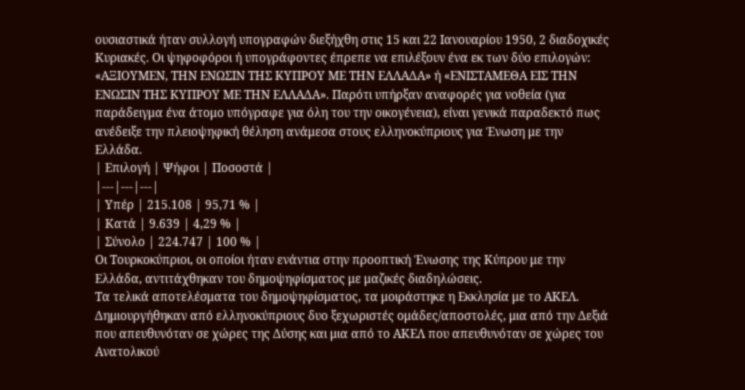ουσιαστικά ήταν συλλογή υπογραφών διεξήχθη στις 15 και 22 Ιανουαρίου 1950, 2 διαδοχικές Κυριακές. Οι ψηφοφόροι ή υπογράφοντες έπρεπε να επιλέξουν ένα εκ των δύο επιλογών: «ΑΞΙΟΥΜΕΝ, ΤΗΝ ΕΝΩΣΙΝ ΤΗΣ ΚΥΠΡΟΥ ΜΕ ΤΗΝ ΕΛΛΑΔΑ» ή «ΕΝΙΣΤΑΜΕΘΑ ΕΙΣ ΤΗΝ ΕΝΩΣΙΝ ΤΗΣ ΚΥΠΡΟΥ ΜΕ ΤΗΝ ΕΛΛΑΔΑ». Παρότι υπήρξαν αναφορές για νοθεία (για παράδειγμα ένα άτομο υπόγραφε για όλη του την οικογένεια), είναι γενικά παραδεκτό πως ανέδειξε την πλειοψηφική θέληση ανάμεσα στους ελληνοκύπριους για Ένωση με την Ελλάδα.
| Επιλογή | Ψήφοι | Ποσοστά |
|---|---|---|
| Υπέρ | 215.108 | 95,71 % |
| Κατά | 9.639 | 4,29 % |
| Σύνολο | 224.747 | 100 % |
Οι Τουρκοκύπριοι, οι οποίοι ήταν ενάντια στην προοπτική Ένωσης της Κύπρου με την Ελλάδα, αντιτάχθηκαν του δημοψηφίσματος με μαζικές διαδηλώσεις.
Τα τελικά αποτελέσματα του δημοψηφίσματος, τα μοιράστηκε η Εκκλησία με το ΑΚΕΛ. Δημιουργήθηκαν από ελληνοκύπριους δυο ξεχωριστές ομάδες/αποστολές, μια από την Δεξιά που απευθυνόταν σε χώρες της Δύσης και μια από το ΑΚΕΛ που απευθυνόταν σε χώρες του Ανατολικού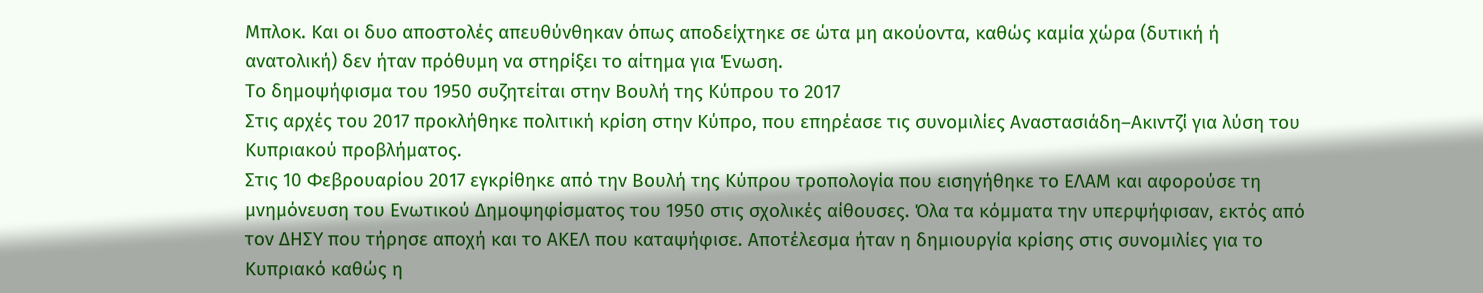Μπλοκ. Και οι δυο αποστολές απευθύνθηκαν όπως αποδείχτηκε σε ώτα μη ακούοντα, καθώς καμία χώρα (δυτική ή ανατολική) δεν ήταν πρόθυμη να στηρίξει το αίτημα για Ένωση.
Το δημοψήφισμα του 1950 συζητείται στην Βουλή της Κύπρου το 2017
Στις αρχές του 2017 προκλήθηκε πολιτική κρίση στην Κύπρο, που επηρέασε τις συνομιλίες Αναστασιάδη–Ακιντζί για λύση του Κυπριακού προβλήματος.
Στις 10 Φεβρουαρίου 2017 εγκρίθηκε από την Βουλή της Κύπρου τροπολογία που εισηγήθηκε το ΕΛΑΜ και αφορούσε τη μνημόνευση του Ενωτικού Δημοψηφίσματος του 1950 στις σχολικές αίθουσες. Όλα τα κόμματα την υπερψήφισαν, εκτός από τον ΔΗΣΥ που τήρησε αποχή και το ΑΚΕΛ που καταψήφισε. Αποτέλεσμα ήταν η δημιουργία κρίσης στις συνομιλίες για το Κυπριακό καθώς η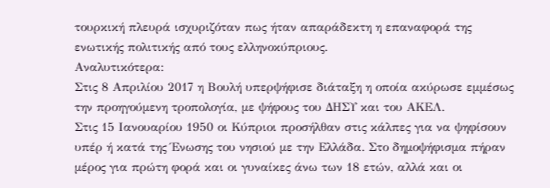τουρκική πλευρά ισχυριζόταν πως ήταν απαράδεκτη η επαναφορά της ενωτικής πολιτικής από τους ελληνοκύπριους.
Αναλυτικότερα:
Στις 8 Απριλίου 2017 η Βουλή υπερψήφισε διάταξη η οποία ακύρωσε εμμέσως την προηγούμενη τροπολογία, με ψήφους του ΔΗΣΥ και του ΑΚΕΛ.
Στις 15 Ιανουαρίου 1950 οι Κύπριοι προσήλθαν στις κάλπες για να ψηφίσουν υπέρ ή κατά της Ένωσης του νησιού με την Ελλάδα. Στο δημοψήφισμα πήραν μέρος για πρώτη φορά και οι γυναίκες άνω των 18 ετών, αλλά και οι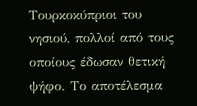Τουρκοκύπριοι του νησιού, πολλοί από τους οποίους έδωσαν θετική ψήφο. Το αποτέλεσμα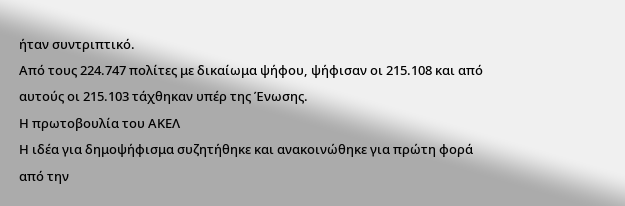ήταν συντριπτικό.
Από τους 224.747 πολίτες με δικαίωμα ψήφου, ψήφισαν οι 215.108 και από αυτούς οι 215.103 τάχθηκαν υπέρ της Ένωσης.
Η πρωτοβουλία του ΑΚΕΛ
Η ιδέα για δημοψήφισμα συζητήθηκε και ανακοινώθηκε για πρώτη φορά από την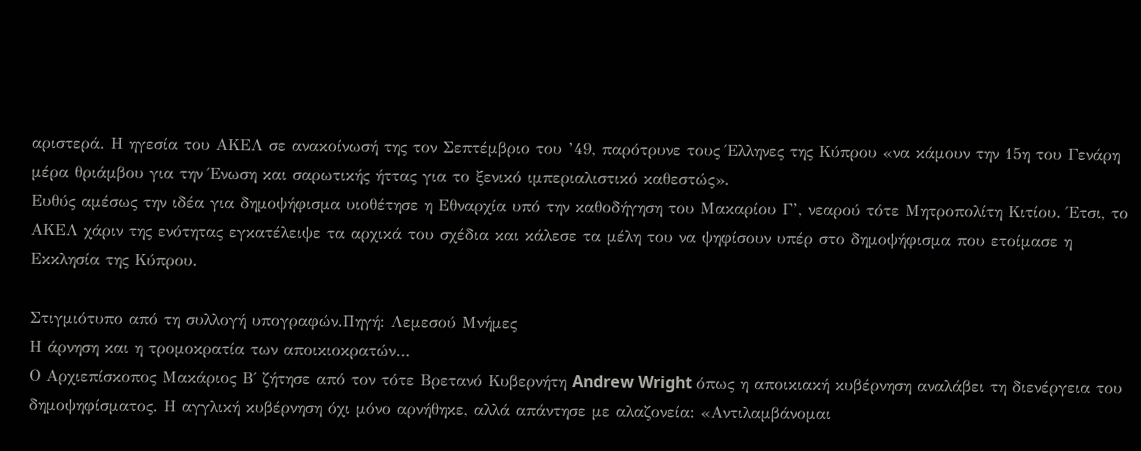αριστερά. Η ηγεσία του ΑΚΕΛ σε ανακοίνωσή της τον Σεπτέμβριο του ’49, παρότρυνε τους Έλληνες της Κύπρου «να κάμουν την 15η του Γενάρη μέρα θριάμβου για την Ένωση και σαρωτικής ήττας για το ξενικό ιμπεριαλιστικό καθεστώς».
Ευθύς αμέσως την ιδέα για δημοψήφισμα υιοθέτησε η Εθναρχία υπό την καθοδήγηση του Μακαρίου Γ’, νεαρού τότε Μητροπολίτη Κιτίου. Έτσι, το ΑΚΕΛ χάριν της ενότητας εγκατέλειψε τα αρχικά του σχέδια και κάλεσε τα μέλη του να ψηφίσουν υπέρ στο δημοψήφισμα που ετοίμασε η Εκκλησία της Κύπρου.

Στιγμιότυπο από τη συλλογή υπογραφών.Πηγή: Λεμεσού Μνήμες
Η άρνηση και η τρομοκρατία των αποικιοκρατών…
Ο Αρχιεπίσκοπος Μακάριος Β΄ ζήτησε από τον τότε Βρετανό Κυβερνήτη Andrew Wright όπως η αποικιακή κυβέρνηση αναλάβει τη διενέργεια του δημοψηφίσματος. Η αγγλική κυβέρνηση όχι μόνο αρνήθηκε, αλλά απάντησε με αλαζονεία: «Αντιλαμβάνομαι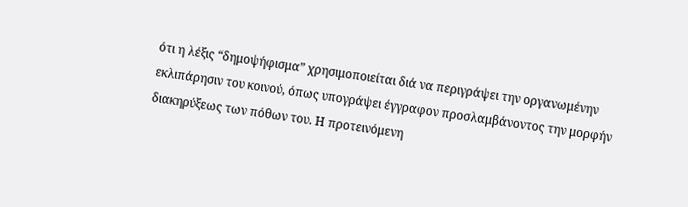ότι η λέξις “δημοψήφισμα” χρησιμοποιείται διά να περιγράψει την οργανωμένην εκλιπάρησιν του κοινού, όπως υπογράψει έγγραφον προσλαμβάνοντος την μορφήν διακηρύξεως των πόθων του. Η προτεινόμενη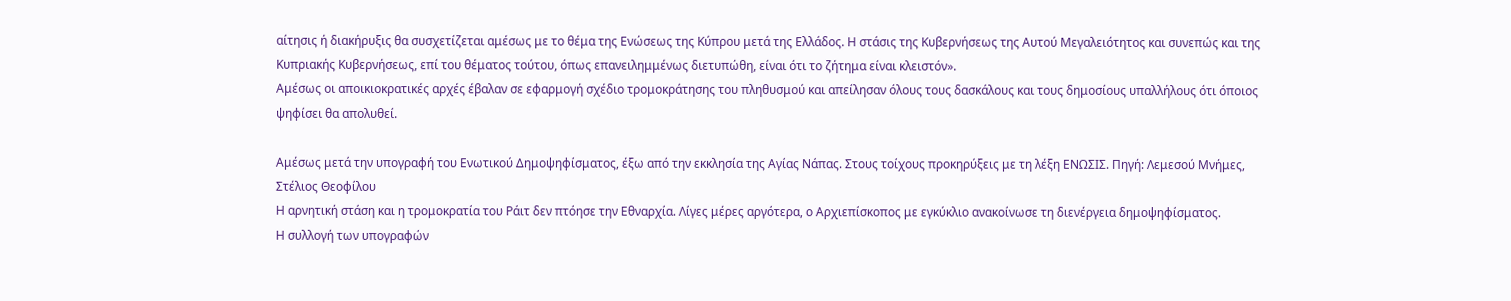αίτησις ή διακήρυξις θα συσχετίζεται αμέσως με το θέμα της Ενώσεως της Κύπρου μετά της Ελλάδος. Η στάσις της Κυβερνήσεως της Αυτού Μεγαλειότητος και συνεπώς και της Κυπριακής Κυβερνήσεως, επί του θέματος τούτου, όπως επανειλημμένως διετυπώθη, είναι ότι το ζήτημα είναι κλειστόν».
Αμέσως οι αποικιοκρατικές αρχές έβαλαν σε εφαρμογή σχέδιο τρομοκράτησης του πληθυσμού και απείλησαν όλους τους δασκάλους και τους δημοσίους υπαλλήλους ότι όποιος ψηφίσει θα απολυθεί.

Αμέσως μετά την υπογραφή του Ενωτικού Δημοψηφίσματος, έξω από την εκκλησία της Αγίας Νάπας. Στους τοίχους προκηρύξεις με τη λέξη ΕΝΩΣΙΣ. Πηγή: Λεμεσού Μνήμες, Στέλιος Θεοφίλου
Η αρνητική στάση και η τρομοκρατία του Ράιτ δεν πτόησε την Εθναρχία. Λίγες μέρες αργότερα, ο Αρχιεπίσκοπος με εγκύκλιο ανακοίνωσε τη διενέργεια δημοψηφίσματος.
Η συλλογή των υπογραφών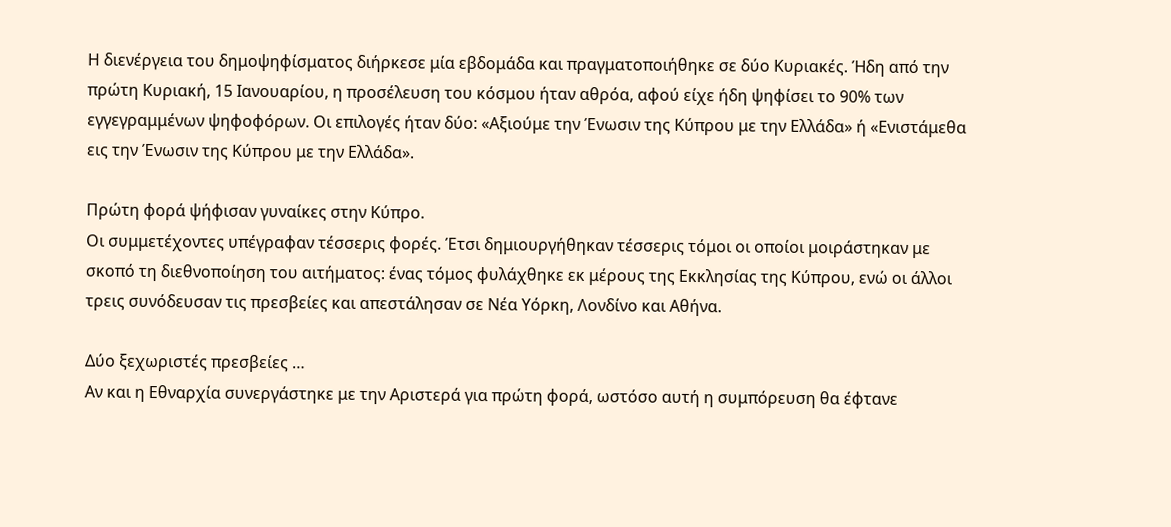Η διενέργεια του δημοψηφίσματος διήρκεσε μία εβδομάδα και πραγματοποιήθηκε σε δύο Κυριακές. Ήδη από την πρώτη Κυριακή, 15 Ιανουαρίου, η προσέλευση του κόσμου ήταν αθρόα, αφού είχε ήδη ψηφίσει το 90% των εγγεγραμμένων ψηφοφόρων. Οι επιλογές ήταν δύο: «Αξιούμε την Ένωσιν της Κύπρου με την Ελλάδα» ή «Ενιστάμεθα εις την Ένωσιν της Κύπρου με την Ελλάδα».

Πρώτη φορά ψήφισαν γυναίκες στην Κύπρο.
Οι συμμετέχοντες υπέγραφαν τέσσερις φορές. Έτσι δημιουργήθηκαν τέσσερις τόμοι οι οποίοι μοιράστηκαν με σκοπό τη διεθνοποίηση του αιτήματος: ένας τόμος φυλάχθηκε εκ μέρους της Εκκλησίας της Κύπρου, ενώ οι άλλοι τρεις συνόδευσαν τις πρεσβείες και απεστάλησαν σε Νέα Υόρκη, Λονδίνο και Αθήνα.

Δύο ξεχωριστές πρεσβείες …
Αν και η Εθναρχία συνεργάστηκε με την Αριστερά για πρώτη φορά, ωστόσο αυτή η συμπόρευση θα έφτανε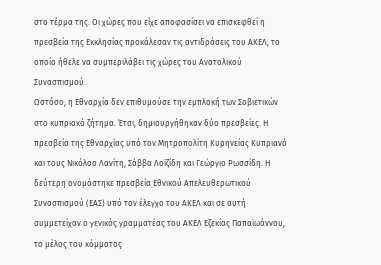στο τέρμα της. Οι χώρες που είχε αποφασίσει να επισκεφθεί η πρεσβεία της Εκκλησίας προκάλεσαν τις αντιδράσεις του ΑΚΕΛ, το οποίο ήθελε να συμπεριλάβει τις χώρες του Ανατολικού Συνασπισμού.
Ωστόσο, η Εθναρχία δεν επιθυμούσε την εμπλοκή των Σοβιετικών στο κυπριακό ζήτημα. Έτσι, δημιουργήθηκαν δύο πρεσβείες. Η πρεσβεία της Εθναρχίας υπό τον Μητροπολίτη Κυρηνείας Κυπριανό και τους Νικόλαο Λανίτη, Σάββα Λοϊζίδη και Γεώργιο Ρωσσίδη. Η δεύτερη ονομάστηκε πρεσβεία Εθνικού Απελευθερωτικού Συνασπισμού (ΕΑΣ) υπό τον έλεγχο του ΑΚΕΛ και σε αυτή συμμετείχαν ο γενικός γραμματέας του ΑΚΕΛ Εζεκίας Παπαϊωάννου, το μέλος του κόμματος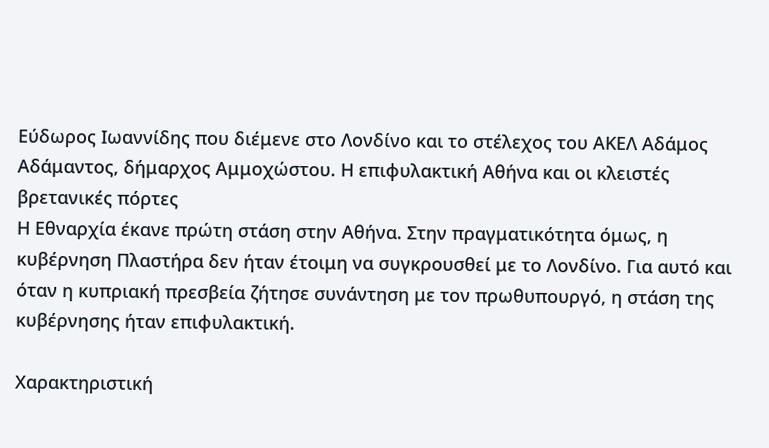Εύδωρος Ιωαννίδης που διέμενε στο Λονδίνο και το στέλεχος του ΑΚΕΛ Αδάμος Αδάμαντος, δήμαρχος Αμμοχώστου. Η επιφυλακτική Αθήνα και οι κλειστές βρετανικές πόρτες
Η Εθναρχία έκανε πρώτη στάση στην Αθήνα. Στην πραγματικότητα όμως, η κυβέρνηση Πλαστήρα δεν ήταν έτοιμη να συγκρουσθεί με το Λονδίνο. Για αυτό και όταν η κυπριακή πρεσβεία ζήτησε συνάντηση με τον πρωθυπουργό, η στάση της κυβέρνησης ήταν επιφυλακτική.

Χαρακτηριστική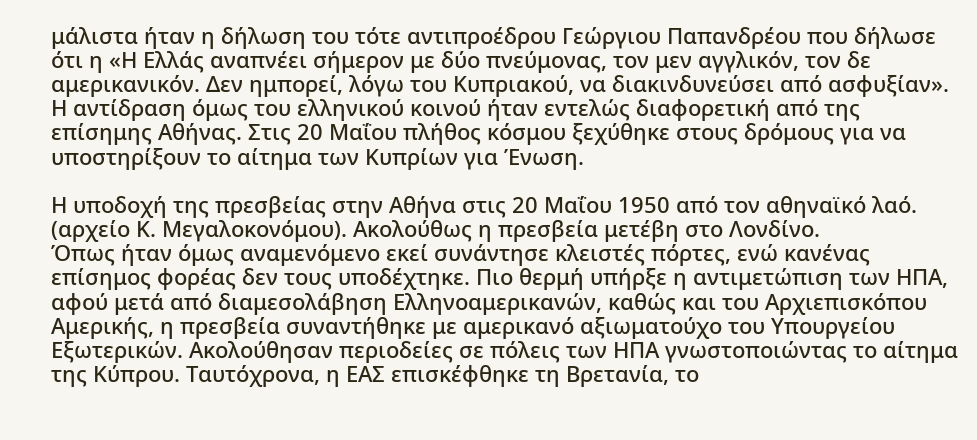μάλιστα ήταν η δήλωση του τότε αντιπροέδρου Γεώργιου Παπανδρέου που δήλωσε ότι η «Η Ελλάς αναπνέει σήμερον με δύο πνεύμονας, τον μεν αγγλικόν, τον δε αμερικανικόν. Δεν ημπορεί, λόγω του Κυπριακού, να διακινδυνεύσει από ασφυξίαν». Η αντίδραση όμως του ελληνικού κοινού ήταν εντελώς διαφορετική από της επίσημης Αθήνας. Στις 20 Μαΐου πλήθος κόσμου ξεχύθηκε στους δρόμους για να υποστηρίξουν το αίτημα των Κυπρίων για Ένωση.

Η υποδοχή της πρεσβείας στην Αθήνα στις 20 Μαΐου 1950 από τον αθηναϊκό λαό. (αρχείο Κ. Μεγαλοκονόμου). Ακολούθως η πρεσβεία μετέβη στο Λονδίνο.
Όπως ήταν όμως αναμενόμενο εκεί συνάντησε κλειστές πόρτες, ενώ κανένας επίσημος φορέας δεν τους υποδέχτηκε. Πιο θερμή υπήρξε η αντιμετώπιση των ΗΠΑ, αφού μετά από διαμεσολάβηση Ελληνοαμερικανών, καθώς και του Αρχιεπισκόπου Αμερικής, η πρεσβεία συναντήθηκε με αμερικανό αξιωματούχο του Υπουργείου Εξωτερικών. Ακολούθησαν περιοδείες σε πόλεις των ΗΠΑ γνωστοποιώντας το αίτημα της Κύπρου. Ταυτόχρονα, η ΕΑΣ επισκέφθηκε τη Βρετανία, το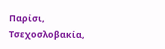Παρίσι, Τσεχοσλοβακία,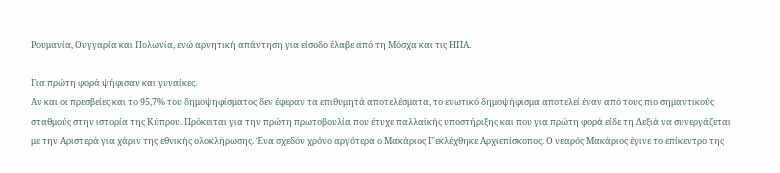Ρουμανία, Ουγγαρία και Πολωνία, ενώ αρνητική απάντηση για είσοδο έλαβε από τη Μόσχα και τις ΗΠΑ.

Για πρώτη φορά ψήφισαν και γυναίκες.
Αν και οι πρεσβείες και το 95,7% του δημοψηφίσματος δεν έφεραν τα επιθυμητά αποτελέσματα, το ενωτικό δημοψήφισμα αποτελεί έναν από τους πιο σημαντικούς σταθμούς στην ιστορία της Κύπρου. Πρόκειται για την πρώτη πρωτοβουλία που έτυχε παλλαϊκής υποστήριξης και που για πρώτη φορά είδε τη Δεξιά να συνεργάζεται με την Αριστερά για χάριν της εθνικής ολοκλήρωσης. Ένα σχεδόν χρόνο αργότερα ο Μακάριος Γ΄εκλέχθηκε Αρχιεπίσκοπος. Ο νεαρός Μακάριος έγινε το επίκεντρο της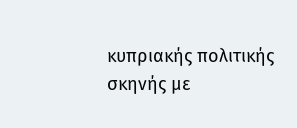κυπριακής πολιτικής σκηνής με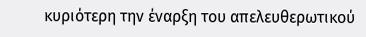κυριότερη την έναρξη του απελευθερωτικού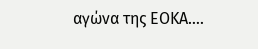αγώνα της ΕΟΚΑ….